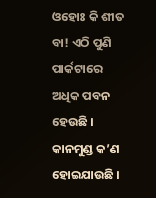ଓହୋଃ କି ଶୀତ ବା! ଏଠି ପୁଣି ପାର୍କଟାରେ ଅଧିକ ପବନ ହେଉଛି । କାନମୁଣ୍ଡ କ’ଣ ହୋଇଯାଉଛି ।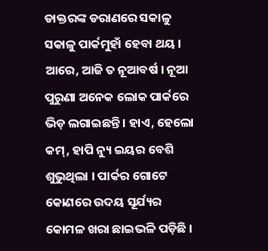ଡାକ୍ତରଙ୍କ ଡରାଣରେ ସକାଳୁ ସକାଳୁ ପାର୍କମୁହାଁ ହେବା ଥୟ । ଆରେ, ଆଜି ତ ନୂଆବର୍ଷ । ନୂଆ ପୁରୁଣା ଅନେକ ଲୋକ ପାର୍କରେ ଭିଡ଼ ଲଗାଇଛନ୍ତି । ହାଏ, ହେଲୋ କମ୍, ହାପି ନ୍ୟୁ ଇୟର ବେଶି ଶୁଭୁଥିଲା । ପାର୍କର ଗୋଟେ କୋଣରେ ଉଦୟ ସୂର୍ଯ୍ୟର କୋମଳ ଖରା ଛାଇଭଳି ପଡ଼ିଛି ।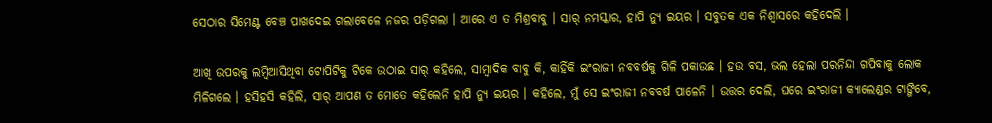ସେଠାର ସିମେଣ୍ଟ ବେଞ୍ଚ ପାଖଦେଇ ଗଲାବେଳେ ନଜର ପଡ଼ିଗଲା । ଆରେ ଏ ତ ମିଶ୍ରବାବୁ । ସାର୍ ନମସ୍କାର, ହାପି ନ୍ୟୁ ଇୟର । ସବୁତକ ଏକ ନିଶ୍ୱାସରେ କହିଦେଲି ।

ଆଖି ଉପରକୁ ଲମ୍ବିଆସିଥିବା ଟୋପିଟିକୁ ଟିକେ ଉଠାଇ ସାର୍ କହିଲେ, ସାମ୍ବାଦିକ ବାବୁ କି, କାହିଁକି ଇଂରାଜୀ ନବବର୍ଷକୁ ଗିଳି ପକାଉଛ । ହଉ ବସ, ଭଲ ହେଲା ପରନିନ୍ଦା ଗପିବାକୁ ଲୋକ ମିଳିଗଲେ । ହସିହସି କହିଲି, ସାର୍ ଆପଣ ତ ମୋତେ କହିଲେନି ହାପି ନ୍ୟୁ ଇୟର । କହିଲେ, ମୁଁ ସେ ଇଂରାଜୀ ନବବର୍ଷ ପାଳେନି । ଉତ୍ତର ଦେଲି, ଘରେ ଇଂରାଜୀ କ୍ୟାଲେଣ୍ଡର ଟାଙ୍ଗିବେ,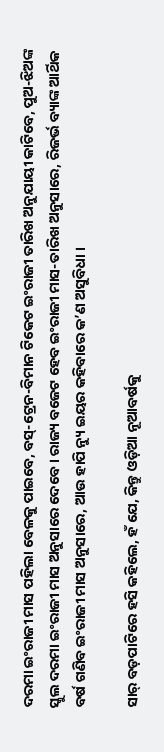ଦରମା ଇଂରାଜୀ ମାସ ପହିଲା ବେଳକୁ ପାଇବେ, ବସ୍-ଟ୍ରେନ-ବିମାନ ଟିକେଟ ଇଂରାଜୀ ତାରିଖ ଅନୁଯାୟୀ କାଟିବେ, ପୁଅ-ଝିଅଙ୍କ ସ୍କୁଲ ଦରମା ଇଂରାଜୀ ମାସ ଅନୁସାରେ ଦେବେ । ରାଜ୍ୟ ବଜେଟ ହେବ ଇଂରାଜୀ ମାସ-ତାରିଖ ଅନୁସାରେ, ରିଜର୍ଭ ବ୍ୟାଙ୍କ ଆର୍ଥିକ ବର୍ଷ ଗଣିବ ଇଂରାଜୀ ମାସ ଅନୁସାରେ, ଆଉ ହାପି ନ୍ୟୁ ଇୟର କହିବାରେ କ’ଣ ଅସୁବିଧା ।

ସାର୍ ବଡ଼ପାଟିରେ ହସି କହିଲେ, ହଁ ଯେ, କିନ୍ତୁ ଓଡ଼ିଆ ନୂଆବର୍ଷକୁ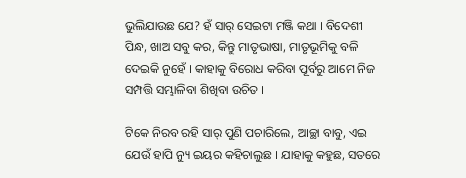ଭୁଲିଯାଉଛ ଯେ? ହଁ ସାର୍ ସେଇଟା ମଞ୍ଜି କଥା । ବିଦେଶୀ ପିନ୍ଧ, ଖାଅ ସବୁ କର, କିନ୍ତୁ ମାତୃଭାଷା, ମାତୃଭୂମିକୁ ବଳି ଦେଇକି ନୁହେଁ । କାହାକୁ ବିରୋଧ କରିବା ପୂର୍ବରୁ ଆମେ ନିଜ ସମ୍ପତ୍ତି ସମ୍ଭାଳିବା ଶିଖିବା ଉଚିତ ।

ଟିକେ ନିରବ ରହି ସାର୍ ପୁଣି ପଚାରିଲେ, ଆଚ୍ଛା ବାବୁ, ଏଇ ଯେଉଁ ହାପି ନ୍ୟୁ ଇୟର କହିଚାଲୁଛ । ଯାହାକୁ କହୁଛ, ସତରେ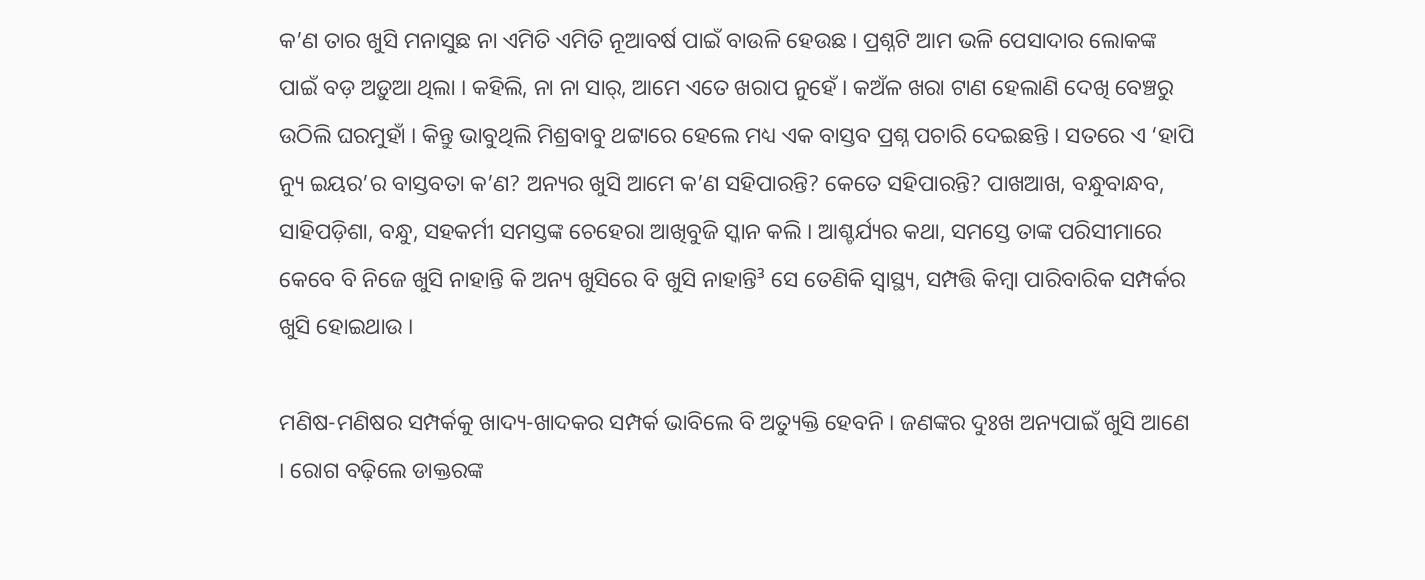କ’ଣ ତାର ଖୁସି ମନାସୁଛ ନା ଏମିତି ଏମିତି ନୂଆବର୍ଷ ପାଇଁ ବାଉଳି ହେଉଛ । ପ୍ରଶ୍ନଟି ଆମ ଭଳି ପେସାଦାର ଲୋକଙ୍କ ପାଇଁ ବଡ଼ ଅଡ଼ୁଆ ଥିଲା । କହିଲି, ନା ନା ସାର୍, ଆମେ ଏତେ ଖରାପ ନୁହେଁ । କଅଁଳ ଖରା ଟାଣ ହେଲାଣି ଦେଖି ବେଞ୍ଚରୁ ଉଠିଲି ଘରମୁହାଁ । କିନ୍ତୁ ଭାବୁଥିଲି ମିଶ୍ରବାବୁ ଥଟ୍ଟାରେ ହେଲେ ମଧ୍ୟ ଏକ ବାସ୍ତବ ପ୍ରଶ୍ନ ପଚାରି ଦେଇଛନ୍ତି । ସତରେ ଏ ‘ହାପି ନ୍ୟୁ ଇୟର’ର ବାସ୍ତବତା କ’ଣ? ଅନ୍ୟର ଖୁସି ଆମେ କ’ଣ ସହିପାରନ୍ତି? କେତେ ସହିପାରନ୍ତି? ପାଖଆଖ, ବନ୍ଧୁବାନ୍ଧବ, ସାହିପଡ଼ିଶା, ବନ୍ଧୁ, ସହକର୍ମୀ ସମସ୍ତଙ୍କ ଚେହେରା ଆଖିବୁଜି ସ୍କାନ କଲି । ଆଶ୍ଚର୍ଯ୍ୟର କଥା, ସମସ୍ତେ ତାଙ୍କ ପରିସୀମାରେ କେବେ ବି ନିଜେ ଖୁସି ନାହାନ୍ତି କି ଅନ୍ୟ ଖୁସିରେ ବି ଖୁସି ନାହାନ୍ତି³ ସେ ତେଣିକି ସ୍ୱାସ୍ଥ୍ୟ, ସମ୍ପତ୍ତି କିମ୍ବା ପାରିବାରିକ ସମ୍ପର୍କର ଖୁସି ହୋଇଥାଉ ।

ମଣିଷ-ମଣିଷର ସମ୍ପର୍କକୁ ଖାଦ୍ୟ-ଖାଦକର ସମ୍ପର୍କ ଭାବିଲେ ବି ଅତ୍ୟୁକ୍ତି ହେବନି । ଜଣଙ୍କର ଦୁଃଖ ଅନ୍ୟପାଇଁ ଖୁସି ଆଣେ । ରୋଗ ବଢ଼ିଲେ ଡାକ୍ତରଙ୍କ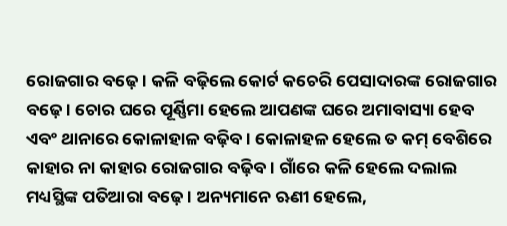ରୋଜଗାର ବଢ଼େ । କଳି ବଢ଼ିଲେ କୋର୍ଟ କଚେରି ପେସାଦାରଙ୍କ ରୋଜଗାର ବଢ଼େ । ଚୋର ଘରେ ପୂର୍ଣ୍ଣିମା ହେଲେ ଆପଣଙ୍କ ଘରେ ଅମାବାସ୍ୟା ହେବ ଏବଂ ଥାନାରେ କୋଳାହାଳ ବଢ଼ିବ । କୋଳାହଳ ହେଲେ ତ କମ୍ ବେଶିରେ କାହାର ନା କାହାର ରୋଜଗାର ବଢ଼ିବ । ଗାଁରେ କଳି ହେଲେ ଦଲାଲ ମଧ୍ୟସ୍ଥିଙ୍କ ପତିଆରା ବଢ଼େ । ଅନ୍ୟମାନେ ଋଣୀ ହେଲେ,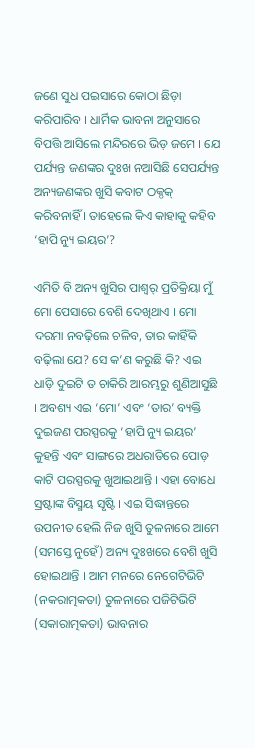ଜଣେ ସୁଧ ପଇସାରେ କୋଠା ଛିଡ଼ା କରିପାରିବ । ଧାର୍ମିକ ଭାବନା ଅନୁସାରେ ବିପତ୍ତି ଆସିଲେ ମନ୍ଦିରରେ ଭିଡ଼ ଜମେ । ଯେ ପର୍ଯ୍ୟନ୍ତ ଜଣଙ୍କର ଦୁଃଖ ନଆସିଛି ସେପର୍ଯ୍ୟନ୍ତ ଅନ୍ୟଜଣଙ୍କର ଖୁସି କବାଟ ଠକ୍ଠକ୍ କରିବନାହିଁ । ତାହେଲେ କିଏ କାହାକୁ କହିବ ‘ହାପି ନ୍ୟୁ ଇୟର’?

ଏମିତି ବି ଅନ୍ୟ ଖୁସିର ପାଶ୍ୱର୍ ପ୍ରତିକ୍ରିୟା ମୁଁ ମୋ ପେସାରେ ବେଶି ଦେଖିଥାଏ । ମୋ ଦରମା ନବଢ଼ିଲେ ଚଳିବ, ତାର କାହିଁକି ବଢ଼ିଲା ଯେ? ସେ କ’ଣ କରୁଛି କି? ଏଇ ଧାଡ଼ି ଦୁଇଟି ତ ଚାକିରି ଆରମ୍ଭରୁ ଶୁଣିଆସୁଛି । ଅବଶ୍ୟ ଏଇ ‘ମୋ’ ଏବଂ ‘ତାର’ ବ୍ୟକ୍ତି ଦୁଇଜଣ ପରସ୍ପରକୁ ‘ହାପି ନ୍ୟୁ ଇୟର’ କୁହନ୍ତି ଏବଂ ସାଙ୍ଗରେ ଅଧରାତିରେ ପୋଡ଼ କାଟି ପରସ୍ପରକୁ ଖୁଆଇଥାନ୍ତି । ଏହା ବୋଧେ ସ୍ରଷ୍ଟାଙ୍କ ବିସ୍ମୟ ସୃଷ୍ଟି । ଏଇ ସିଦ୍ଧାନ୍ତରେ ଉପନୀତ ହେଲି ନିଜ ଖୁସି ତୁଳନାରେ ଆମେ (ସମସ୍ତେ ନୁହେଁ) ଅନ୍ୟ ଦୁଃଖରେ ବେଶି ଖୁସି ହୋଇଥାନ୍ତି । ଆମ ମନରେ ନେଗେଟିଭିଟି (ନକରାତ୍ମକତା) ତୁଳନାରେ ପଜିଟିଭିଟି (ସକାରାତ୍ମକତା) ଭାବନାର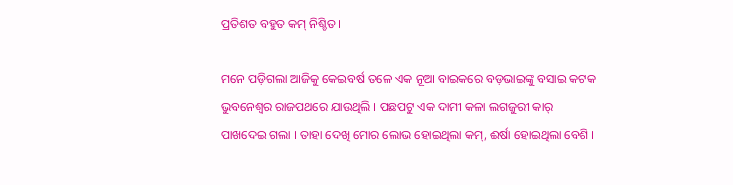ପ୍ରତିଶତ ବହୁତ କମ୍ ନିଶ୍ଚିତ।

ମନେ ପଡ଼ିଗଲା ଆଜିକୁ କେଇବର୍ଷ ତଳେ ଏକ ନୂଆ ବାଇକରେ ବଡ଼ଭାଇଙ୍କୁ ବସାଇ କଟକ ଭୁବନେଶ୍ୱର ରାଜପଥରେ ଯାଉଥିଲି । ପଛପଟୁ ଏକ ଦାମୀ କଳା ଲଗଜୁରୀ କାର୍ ପାଖଦେଇ ଗଲା । ତାହା ଦେଖି ମୋର ଲୋଭ ହୋଇଥିଲା କମ୍, ଈର୍ଷା ହୋଇଥିଲା ବେଶି ।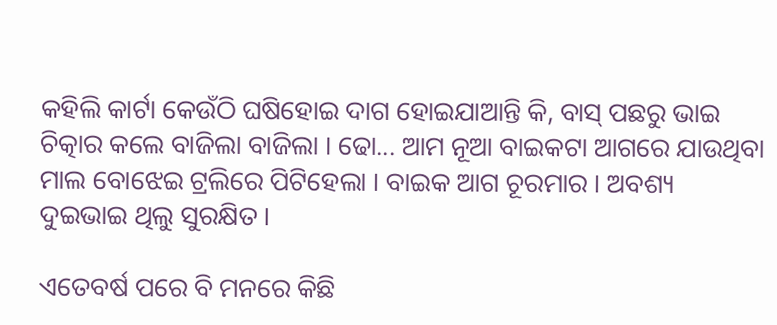କହିଲି କାର୍ଟା କେଉଁଠି ଘଷିହୋଇ ଦାଗ ହୋଇଯାଆନ୍ତି କି, ବାସ୍ ପଛରୁ ଭାଇ ଚିତ୍କାର କଲେ ବାଜିଲା ବାଜିଲା । ଢୋ... ଆମ ନୂଆ ବାଇକଟା ଆଗରେ ଯାଉଥିବା ମାଲ ବୋଝେଇ ଟ୍ରଲିରେ ପିଟିହେଲା । ବାଇକ ଆଗ ଚୂରମାର । ଅବଶ୍ୟ ଦୁଇଭାଇ ଥିଲୁ ସୁରକ୍ଷିତ ।

ଏତେବର୍ଷ ପରେ ବି ମନରେ କିଛି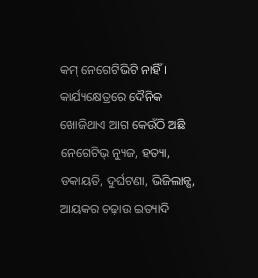କମ୍ ନେଗେଟିଭିଟି ନାହିଁ । କାର୍ଯ୍ୟକ୍ଷେତ୍ରରେ ଦୈନିକ ଖୋଜିଥାଏ ଆଗ କେଉଁଠି ଅଛି ନେଗେଟିଭ୍ ନ୍ୟୁଜ, ହତ୍ୟା, ଡକାୟତି, ଦୁର୍ଘଟଣା, ଭିଜିଲାନ୍ସ, ଆୟକର ଚଢ଼ାଉ ଇତ୍ୟାଦି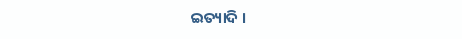ଇତ୍ୟାଦି ।